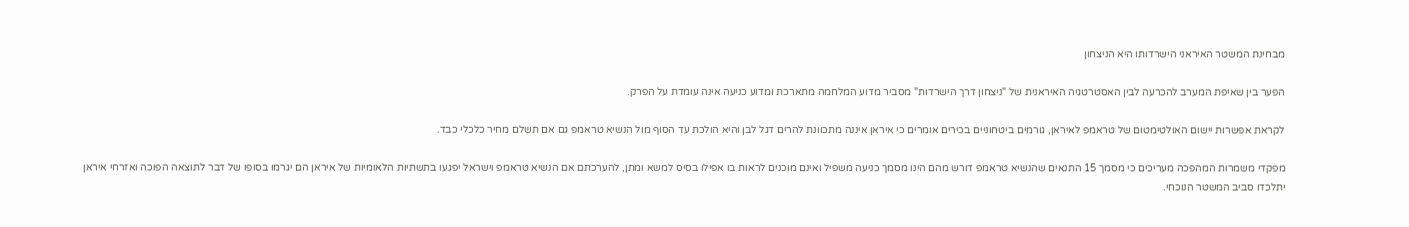מבחינת המשטר האיראני הישרדותו היא הניצחון

הפער בין שאיפת המערב להכרעה לבין האסטרטגיה האיראנית של "ניצחון דרך הישרדות" מסביר מדוע המלחמה מתארכת ומדוע כניעה אינה עומדת על הפרק.

לקראת אפשרות יישום האולטימטום של טראמפ לאיראן, גורמים ביטחוניים בכירים אומרים כי איראן איננה מתכוונת להרים דגל לבן והיא הולכת עד הסוף מול הנשיא טראמפ גם אם תשלם מחיר כלכלי כבד.

מפקדי משמרות המהפכה מעריכים כי מסמך 15 התנאים שהנשיא טראמפ דורש מהם הינו מסמך כניעה משפיל ואינם מוכנים לראות בו אפילו בסיס למשא ומתן, להערכתם אם הנשיא טראמפ וישראל יפגעו בתשתיות הלאומיות של איראן הם יגרמו בסופו של דבר לתוצאה הפוכה ואזרחי איראן יתלכדו סביב המשטר הנוכחי.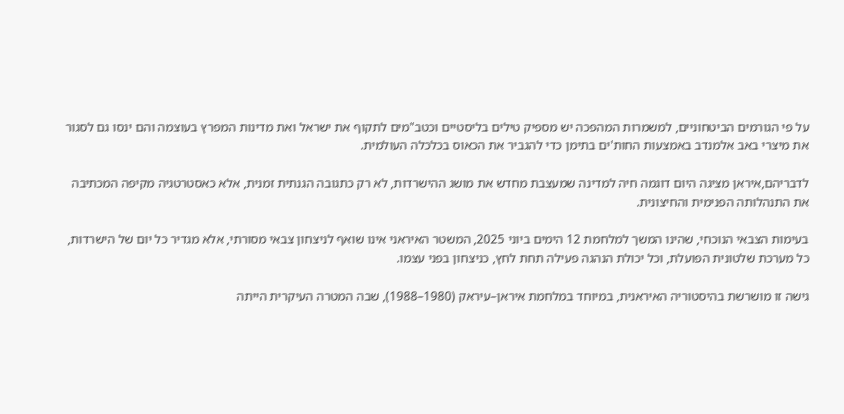על פי הגורמים הביטחוניים, למשמרות המהפכה יש מספיק טילים בליסטיים וכטב"מים לתקוף את ישראל ואת מדינות המפרץ בעוצמה והם ינסו גם לסגור את מיצרי באב אלמנדב באמצעות החות'ים בתימן כדי להגביר את הכאוס בכלכלה העולמית.

לדבריהם,איראן מציגה היום דוגמה חיה למדינה שמעצבת מחדש את מושג ההישרדות, לא רק כתגובה הגנתית זמנית, אלא כאסטרטגיה מקיפה המכתיבה את התנהלותה הפנימית והחיצונית.

בעימות הצבאי הנוכחי, שהינו המשך למלחמת 12 הימים ביוני 2025, המשטר האיראני אינו שואף לניצחון צבאי מסורתי, אלא מגדיר כל יום של הישרדות, כל מערכת שלטונית הפועלת, וכל יכולת הנהגה פעילה תחת לחץ, כניצחון בפני עצמו.

גישה זו מושרשת בהיסטוריה האיראנית, במיוחד במלחמת איראן–עיראק (1980–1988), שבה המטרה העיקרית הייתה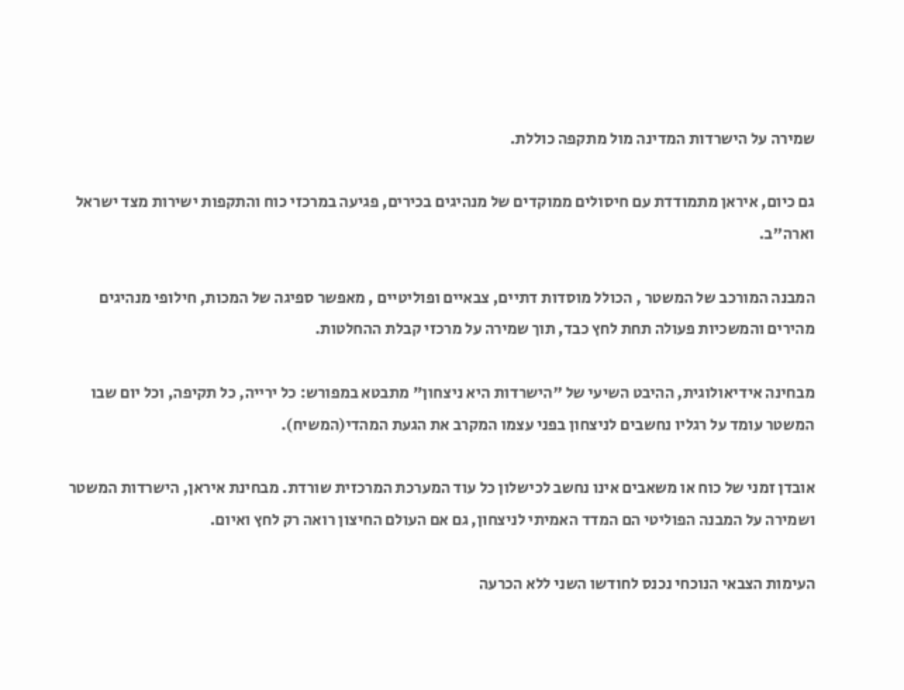שמירה על הישרדות המדינה מול מתקפה כוללת.

גם כיום, איראן מתמודדת עם חיסולים ממוקדים של מנהיגים בכירים, פגיעה במרכזי כוח והתקפות ישירות מצד ישראל וארה"ב.

המבנה המורכב של המשטר , הכולל מוסדות דתיים, צבאיים ופוליטיים , מאפשר ספיגה של המכות, חילופי מנהיגים מהירים והמשכיות פעולה תחת לחץ כבד, תוך שמירה על מרכזי קבלת ההחלטות.

מבחינה אידיאולוגית, ההיבט השיעי של "הישרדות היא ניצחון" מתבטא במפורש: כל ירייה, כל תקיפה, וכל יום שבו המשטר עומד על רגליו נחשבים לניצחון בפני עצמו המקרב את הגעת המהדי(המשיח).

אובדן זמני של כוח או משאבים אינו נחשב לכישלון כל עוד המערכת המרכזית שורדת. מבחינת איראן, הישרדות המשטר ושמירה על המבנה הפוליטי הם המדד האמיתי לניצחון, גם אם העולם החיצון רואה רק לחץ ואיום.

העימות הצבאי הנוכחי נכנס לחודשו השני ללא הכרעה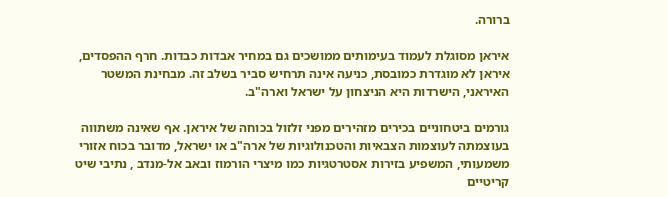ברורה.

איראן מסוגלת לעמוד בעימותים ממושכים גם במחיר אבדות כבדות. חרף ההפסדים, איראן לא מוגדרת כמובסת, כניעה אינה תרחיש סביר בשלב זה. מבחינת המשטר האיראני, הישרדות היא הניצחון על ישראל וארה"ב.

גורמים ביטחוניים בכירים מזהירים מפני זלזול בכוחה של איראן. אף שאינה משתווה בעוצמתה לעוצמות הצבאיות והטכנולוגיות של ארה"ב או ישראל, מדובר בכוח אזורי משמעותי, המשפיע בזירות אסטרטגיות כמו מיצרי הורמוז ובאב אל-מנדב , נתיבי שיט קריטיים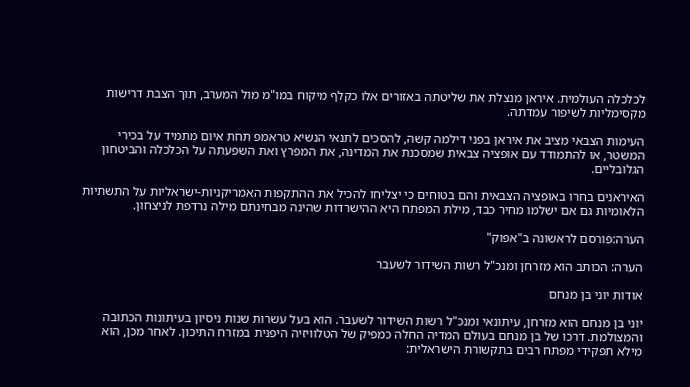לכלכלה העולמית. איראן מנצלת את שליטתה באזורים אלו כקלף מיקוח במו"מ מול המערב, תוך הצבת דרישות מקסימליות לשיפור עמדתה.

העימות הצבאי מציב את איראן בפני דילמה קשה, להסכים לתנאי הנשיא טראמפ תחת איום מתמיד על בכירי המשטר, או להתמודד עם אופציה צבאית שמסכנת את המדינה, את המפרץ ואת השפעתה על הכלכלה והביטחון הגלובליים.

האיראנים בחרו באופציה הצבאית והם בטוחים כי יצליחו להכיל את ההתקפות האמריקניות-ישראליות על התשתיות הלאומיות גם אם ישלמו מחיר כבד, מילת המפתח היא ההישרדות שהינה מבחינתם מילה נרדפת לניצחון.

הערה:פורסם לראשונה ב"אפוק"

הערה: הכותב הוא מזרחן ומנכ"ל רשות השידור לשעבר

אודות יוני בן מנחם

יוני בן מנחם הוא מזרחן, עיתונאי ומנכ"ל רשות השידור לשעבר. הוא בעל עשרות שנות ניסיון בעיתונות הכתובה והמצולמת. דרכו של בן מנחם בעולם המדיה החלה כמפיק של הטלוויזיה היפנית במזרח התיכון. לאחר מכן, הוא מילא תפקידי מפתח רבים בתקשורת הישראלית: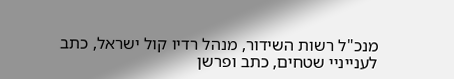מנכ"ל רשות השידור, מנהל רדיו קול ישראל, כתב לענייניי שטחים, כתב ופרשן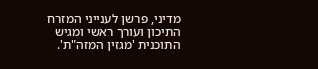מדיני, פרשן לענייני המזרח התיכון ועורך ראשי ומגיש התוכנית 'מגזין המזה"ת'.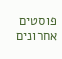פוסטים אחרונים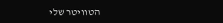הטוויטר שלי